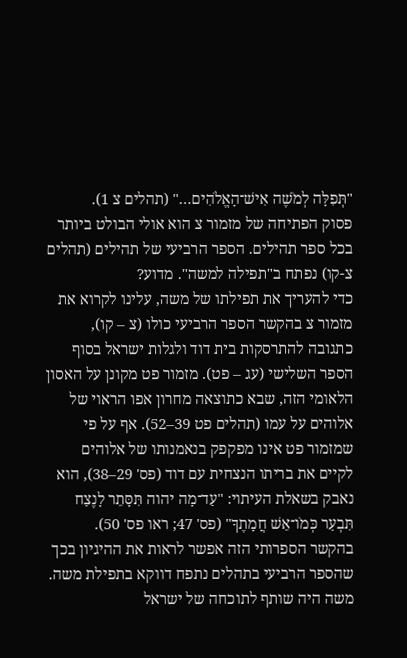"תְּפִלָּה לְמֹשֶׁה אִישׁ־הָאֱלֹהִים…" (תהלים צ 1).
פסוק הפתיחה של מזמור צ הוא אולי הבולט ביותר בכל ספר תהילים. הספר הרביעי של תהילים (תהלים צ-קו) נפתח ב"תפילה למשה". מדוע?
כדי להעריך את תפילתו של משה, עלינו לקרוא את מזמור צ בהקשר הספר הרביעי כולו (צ – קו), כתגובה להתרסקות בית דוד ולגלות ישראל בסוף הספר השלישי (עג – פט). מזמור פט מקונן על האסון הלאומי הזה, שבא כתוצאה מחרון אפו הראוי של אלוהים על עמו (תהלים פט 39–52). אף על פי שמזמור פט אינו מפקפק בנאמנותו של אלוהים לקיים את בריתו הנצחית עם דוד (פס' 29–38), הוא נאבק בשאלת העיתוי: "עַד־מָה יהוה תִּסָּתֵר לָנֶצַח תִּבְעַר כְּמֹו־אֵשׁ חֲמָתֶךָ" (פס' 47; ראו פס' 50).
בהקשר הספרותי הזה אפשר לראות את ההיגיון בכך שהספר הרביעי בתהלים נתפח דווקא בתפילת משה. משה היה שותף לתוכחה של ישראל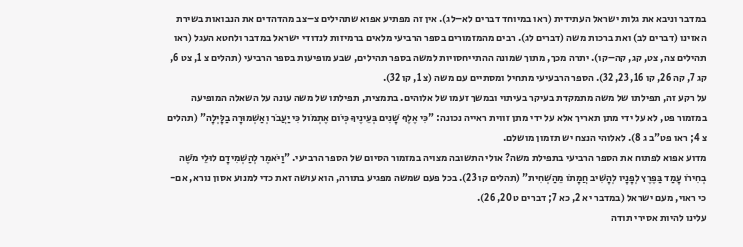במדבר וניבא את גלות ישראל העתידית (ראו במיוחד דברים לא–לג). אין זה מפתיע אפוא שתהילים צ–צב מהדהדים את הנבואות בשירת האזינו (דברים לב) ואת ברכות משה (דברים לג). רבים מהמזמורים בספר הרביעי מלאים ברמיזות לנדודי ישראל במדבר ולחטא העגל (ראו תהילים צה, צט, קג, קה–קו). יתרה מכך, מתוך שמונה ההתייחסויות למשה בספר תהילים, שבע מופיעות בספר הרביעי (תהלים צ 1, צט 6, קג 7, קה 26, קו 16, 23, 32). הספר הרבעיעי מתחיל ומסתיים עם משה (צ 1, קו 32).
על רקע זה, תפילתו של משה מתמקדת בעיקר בעיתוי ובמשך זעמו של אלוהים. בתמצית, תפילתו של משה עונה על השאלה המופיעה במזמור פט, לא על ידי מתן תאריך אלא על ידי מתן זווית ראייה נכונה: "כִּי אֶלֶף שָׁנִים בְּעֵינֶיךָ כְּיֹום אֶתְמֹול כִּי יַעֲבֹר וְאַשְׁמוּרָה בַלָּיְלָה" (תהלים צ 4; ראו פט"ב ג 8). לאלוהי הנצח יש תזמון מושלם.
מדוע אפוא לפתוח את הספר הרביעי בתפילת משה? אולי התשובה מצויה במזמור הסיום של הספר הרביעי. "וַיֹּאמֶר לְהַשְׁמִידָם לוּלֵי מֹשֶׁה בְחִירֹו עָמַד בַּפֶּרֶץ לְפָנָיו לְהָשִׁיב חֲמָתֹו מֵהַשְׁחִית" (תהלים קו 23). בכל פעם שמשה מפגיע בתורה, הוא עושה זאת כדי למנוע אסון נורא, אם-כי ראוי, מעם ישראל (במדבר יא 2, כא 7; דברים ט 20, 26).
עלינו להיות אסירי תודה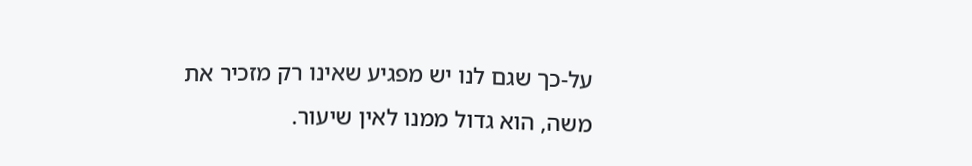על-כך שגם לנו יש מפגיע שאינו רק מזכיר את משה, הוא גדול ממנו לאין שיעור.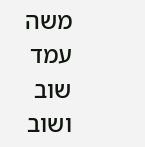משה עמד שוב ושוב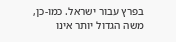בפרץ עבור ישראל. כמו-כן, משה הגדול יותר אינו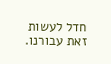חדל לעשות זאת עבורנו.